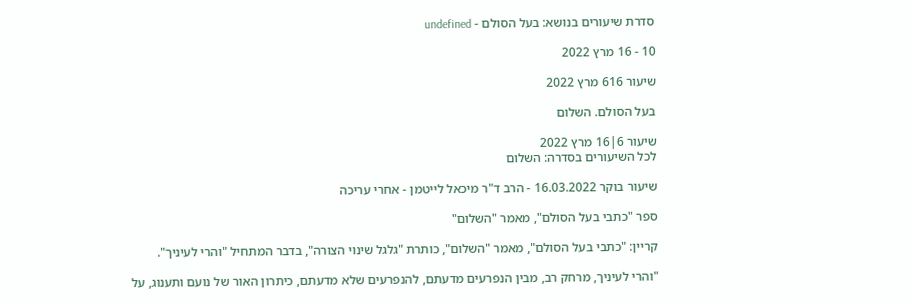סדרת שיעורים בנושא: בעל הסולם - undefined

10 - 16 מרץ 2022

שיעור 616 מרץ 2022

בעל הסולם. השלום

שיעור 6|16 מרץ 2022
לכל השיעורים בסדרה: השלום

שיעור בוקר 16.03.2022 - הרב ד"ר מיכאל לייטמן - אחרי עריכה

ספר "כתבי בעל הסולם", מאמר "השלום"

קריין: "כתבי בעל הסולם", מאמר "השלום", כותרת "גלגל שינוי הצורה", בדבר המתחיל "והרי לעיניך".

"והרי לעיניך, מרחק רב, מבין הנפרעים מדעתם, להנפרעים שלא מדעתם, כיתרון האור של נועם ותענוג, על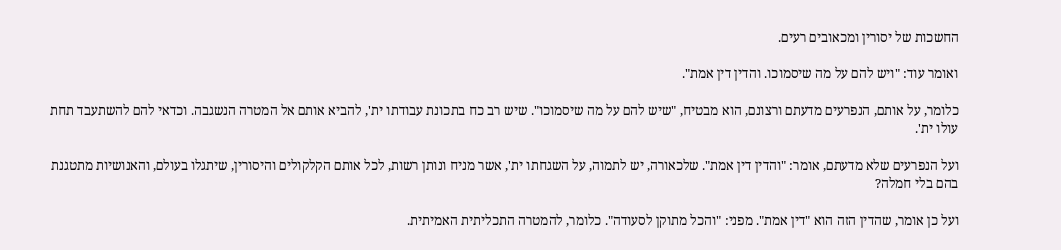החשכות של יסורין ומכאובים רעים.

ואומר עוד: "ויש להם על מה שיסמוכו. והדין דין אמת".

כלומר, על אותם, הנפרעים מדעתם ורצונם, הוא מבטיח, "שיש להם על מה שיסמוכו". שיש רב כח בתכונת עבודתו ית', להביא אותם אל המטרה הנשגבה. וכדאי להם להשתעבד תחת עולו ית'.

ועל הנפרעים שלא מדעתם, אומר: "והדין דין אמת". שלכאורה, יש לתמוה, על השגחתו ית', אשר מניח ונותן רשות, לכל אותם הקלקולים והיסורין, שיתגלו בעולם, והאנושיות מתטגנת בהם בלי חמלה?

ועל כן אומר, שהדין הזה הוא "דין אמת". מפני: "והכל מתוקן לסעודה". כלומר, להמטרה התכליתית האמיתית.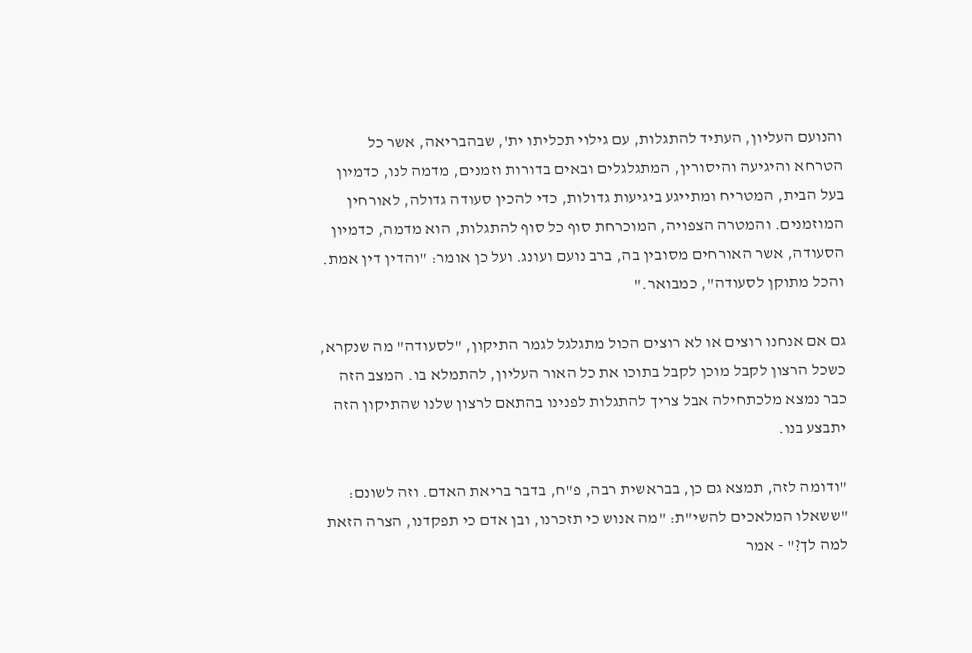והנועם העליון, העתיד להתגלות, עם גילוי תכליתו ית', שבהבריאה, אשר כל הטרחא והיגיעה והיסורין, המתגלגלים ובאים בדורות וזמנים, מדמה לנו, כדמיון בעל הבית, המטריח ומתייגע ביגיעות גדולות, כדי להכין סעודה גדולה, לאורחין המוזמנים. והמטרה הצפויה, המוכרחת סוף כל סוף להתגלות, הוא מדמה, כדמיון הסעודה, אשר האורחים מסובין בה, ברב נועם ועונג. ועל כן אומר: "והדין דין אמת. והכל מתוקן לסעודה", כמבואר."

גם אם אנחנו רוצים או לא רוצים הכול מתגלגל לגמר התיקון, "לסעודה" מה שנקרא, כשכל הרצון לקבל מוכן לקבל בתוכו את כל האור העליון, להתמלא בו. המצב הזה כבר נמצא מלכתחילה אבל צריך להתגלות לפנינו בהתאם לרצון שלנו שהתיקון הזה יתבצע בנו.

"ודומה לזה, תמצא גם כן, בבראשית רבה, פ"ח, בדבר בריאת האדם. וזה לשונם: "ששאלו המלאכים להשי"ת: "מה אנוש כי תזכרנו, ובן אדם כי תפקדנו, הצרה הזאת למה לך?" - אמר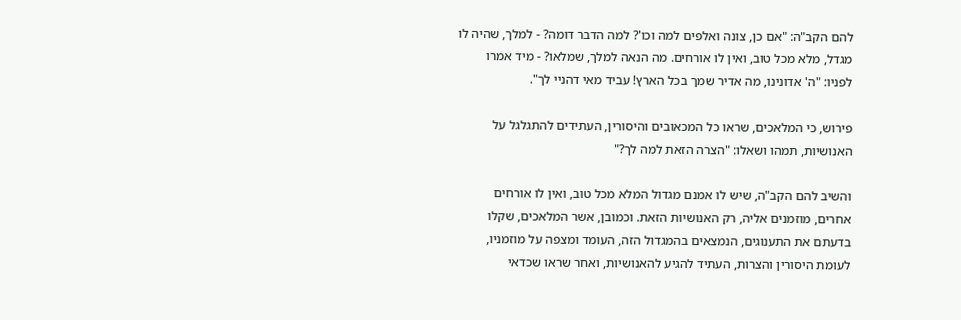להם הקב"ה: "אם כן, צונה ואלפים למה וכו'? למה הדבר דומה? - למלך, שהיה לו מגדל, מלא מכל טוב, ואין לו אורחים. מה הנאה למלך, שמלאו? - מיד אמרו לפניו: "ה' אדונינו, מה אדיר שמך בכל הארץ! עביד מאי דהניי לך".

פירוש, כי המלאכים, שראו כל המכאובים והיסורין, העתידים להתגלגל על האנושיות, תמהו ושאלו: "הצרה הזאת למה לך?"

והשיב להם הקב"ה, שיש לו אמנם מגדול המלא מכל טוב, ואין לו אורחים אחרים, מוזמנים אליה, רק האנושיות הזאת. וכמובן, אשר המלאכים, שקלו בדעתם את התענוגים, הנמצאים בהמגדול הזה, העומד ומצפה על מוזמניו, לעומת היסורין והצרות, העתיד להגיע להאנושיות, ואחר שראו שכדאי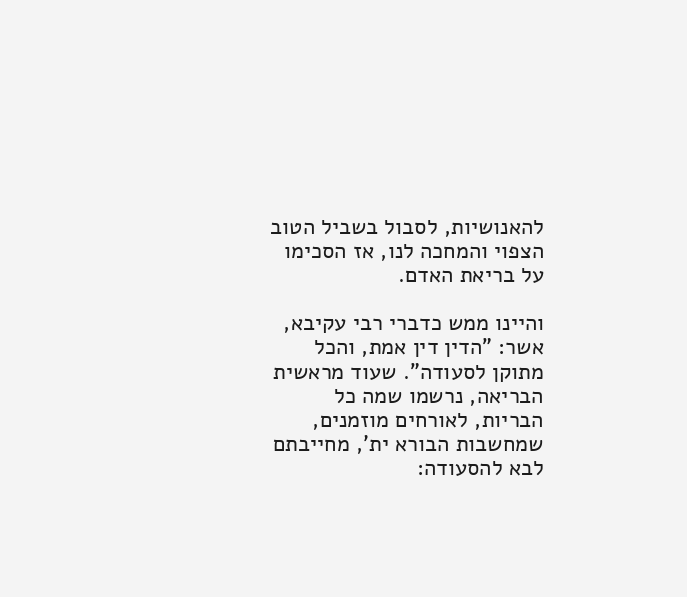להאנושיות, לסבול בשביל הטוב הצפוי והמחכה לנו, אז הסכימו על בריאת האדם.

והיינו ממש כדברי רבי עקיבא, אשר: "הדין דין אמת, והכל מתוקן לסעודה". שעוד מראשית הבריאה, נרשמו שמה כל הבריות, לאורחים מוזמנים, שמחשבות הבורא ית', מחייבתם לבא להסעודה: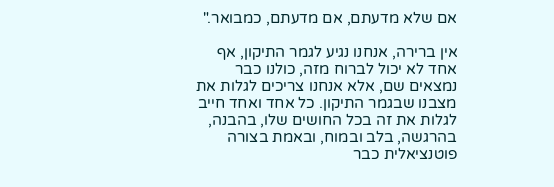אם שלא מדעתם, אם מדעתם, כמבואר."

אין ברירה, אנחנו נגיע לגמר התיקון, אף אחד לא יכול לברוח מזה, כולנו כבר נמצאים שם, אלא אנחנו צריכים לגלות את מצבנו שבגמר התיקון. כל אחד ואחד חייב לגלות את זה בכל החושים שלו, בהבנה, בהרגשה, בלב ובמוח, ובאמת בצורה פוטנציאלית כבר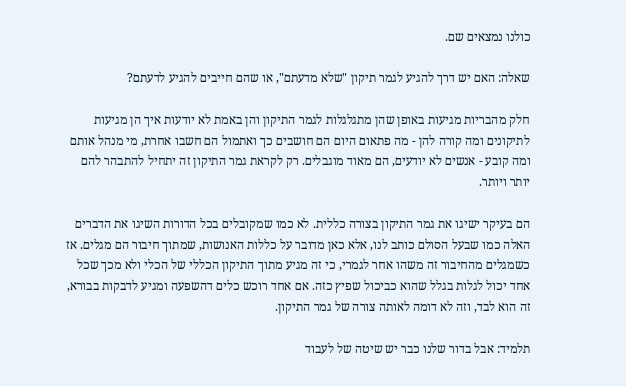כולנו נמצאים שם.

שאלה: האם יש דרך להגיע לגמר תיקון "שלא מדעתם", או שהם חייבים להגיע לדעתם?

חלק מהבריות מגיעות באופן שהן מתגלגלות לגמר התיקון והן באמת לא יודעות איך הן מגיעות לתיקונים ומה קורה להן - מה פתאום היום הם חושבים כך ואתמול הם חשבו אחרת, מי מנהל אותם ומה קובע - אנשים לא יודעים, הם מאוד מוגבלים. רק לקראת גמר התיקון זה יתחיל להתבהר להם יותר ויותר.

הם בעיקר ישיגו את גמר התיקון בצורה כללית. לא כמו שמקובלים בכל הדורות השיגו את הדברים האלה כמו שבעל הסולם כותב לנו, אלא כאן מדובר על כללות האנושות, שמתוך חיבור הם מגלים. אז כשמגלים מהחיבור זה משהו אחר לגמרי, כי זה מגיע מתוך התיקון הכללי של הכלי ולא מכך שכל אחד יכול לגלות בגלל שהוא כביכול שפיץ כזה. אם אחד רוכש כלים דהשפעה ומגיע לדבקות בבורא, זה הוא לבד, וזה לא דומה לאותה צורה של גמר התיקון.

תלמיד: אבל בדור שלנו כבר יש שיטה של לעבוד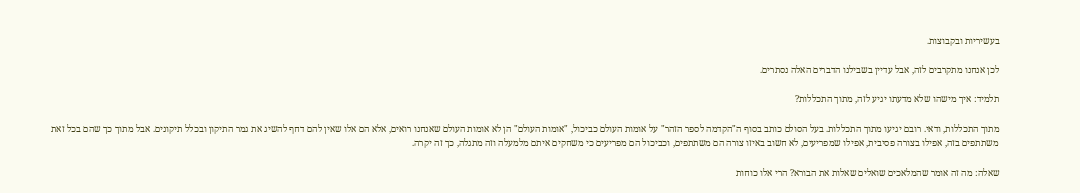בעשיריות ובקבוצות.

לכן אנחנו מתקרבים לזה, אבל עדיין בשבילנו הדברים האלה נסתרים.

תלמיד: איך מישהו שלא מדעתו יגיע לזה, מתוך התכללות?

מתוך התכללות, ודאי. רובם יגיעו מתוך התכללות. בעל הסולם כותב בסוף ה"הקדמה לספר הזהר" על אומות העולם כביכול, "אומות העולם" הן לא אומות העולם שאנחנו רואים, אלא הם אלו שאין להם דחף להשיג את גמר התיקון ובכלל תיקונים. אבל מתוך כך שהם בכל זאת משתתפים בזה, אפילו בצורה פסיבית, אפילו שמפריעים, לא חשוב באיזו צורה הם משתתפים, וכביכול הם מפריעים כי משחקים איתם מלמעלה וזה מתגלה, כך זה יקרה.

שאלה: מה זה אומר שהמלאכים שואלים שאלות את הבורא? הרי אלו כוחות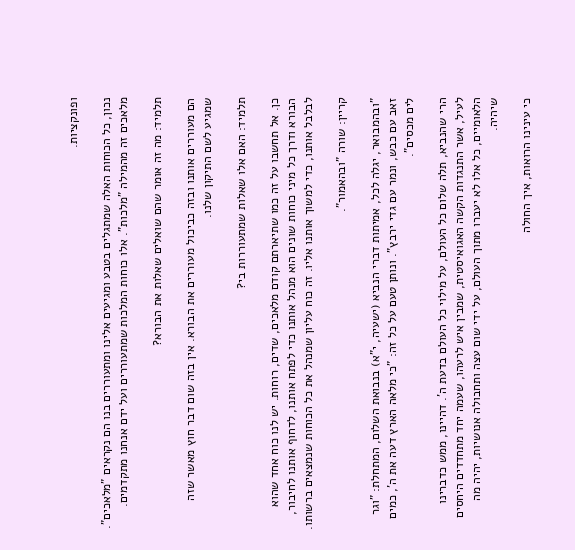ופונקציות.

נכון, כל הכוחות האלה שמתגלים בטבע ומגיעים אלינו ומתעוררים בנו הם נקראים "מלאכים". מלאכים זה מהמילה "מלכות". אלו כוחות המלכות שמתעוררים ועל ידם אנחנו מתקדמים.

תלמיד: מה זה אומר שהם שואלים שאלות את הבורא?

הם מעוררים אותנו ובזה כביכול מעוררים את הבורא. אין בזה שום דבר חוץ מאשר שזה שמגיע לשם התיקון שלנו.

תלמיד: האם אלו שאלות שמתעוררות בי?

כן. אל תחשבו על זה כמו שתיארתם קודם מלאכים, שדים, רוחות. יש לנו כוח אחד שהוא הבורא ודרך כל מיני כוחות שונים הוא מנהל אותנו כדי לפתח אותנו, לדחוף אותנו לחיבור, לבלבל אותנו, כדי למשוך אותנו אליו. זה כוח עליון שמנהל את כל הכוחות שנמצאים ברשותו.

קריין: שורה "ובהאמור".

"ובהמבואר, יגלה לכל, אמיתות דברי הנביא (ישעיה, י"א) בנבואת השלום, המתחלת: "וגר זאב עם כבש, ונמר עם גדי ירבץ". ונותן טעם על כל זה: "כי מלאה הארץ דעה את ה', כמים לים מכסים".

הרי שהנביא, תלה שלום כל העולם, על מילוי כל העולם בדעת ה'. דהיינו, ממש כדברינו לעיל, אשר התנגדות הקשה האגואיסטית, שמבין איש לרעהו, שעמה יחד מתחדדים היחסים הלאומיים, כל אלו לא יעברו מתוך העולם, על ידי שום עצה ותחבולה אנושיות, יהיה מה שיהיה.

כי עינינו הרואות, איך החולה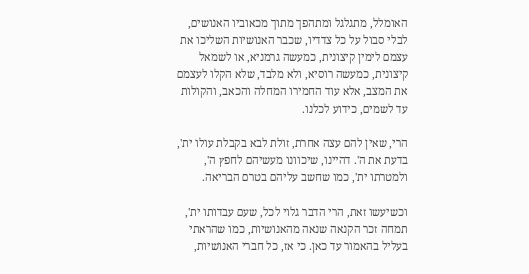האומלל, מתגלגל ומתהפך מתוך מכאוביו האנושים, לבלי סבול על כל צדדיו, שכבר האנושיות השליכו את עצמם לימין קיצונית, כמעשה גרמניא, או לשמאל קיצונית, כמעשה רוסיא, ולא מלבד, שלא הקלו לעצמם את המצב, אלא עוד החמירו המחלה והכאב, והקולות עד לשמים, כידוע לכלנו.

הרי, שאין להם עצה אחרת, זולת לבא בקבלת עולו ית', בדעת את ה'. דהיינו, שיכוונו מעשיהם לחפץ ה', ולמטרתו ית', כמו שחשב עליהם בטרם הבריאה.

וכשיעשו זאת, הרי הדבר גלוי לכל, שעם עבדותו ית', תמחה זכר הקנאה שנאה מהאנושיות, כמו שהראתי בעליל בהאמור עד כאן. כי אז, כל חברי האנושיות,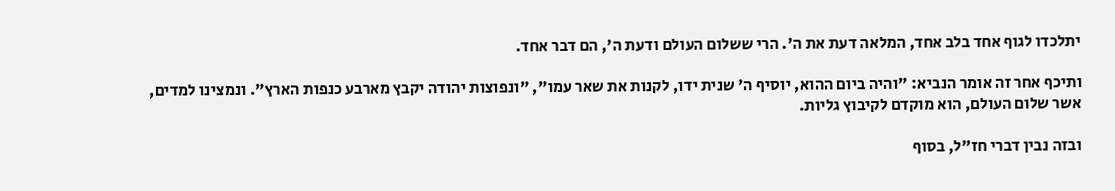יתלכדו לגוף אחד בלב אחד, המלאה דעת את ה'. הרי ששלום העולם ודעת ה', הם דבר אחד.

ותיכף אחר זה אומר הנביא: "והיה ביום ההוא, יוסיף ה' שנית ידו, לקנות את שאר עמו", "ונפוצות יהודה יקבץ מארבע כנפות הארץ". ונמצינו למדים, אשר שלום העולם, הוא מוקדם לקיבוץ גליות.

ובזה נבין דברי חז"ל, בסוף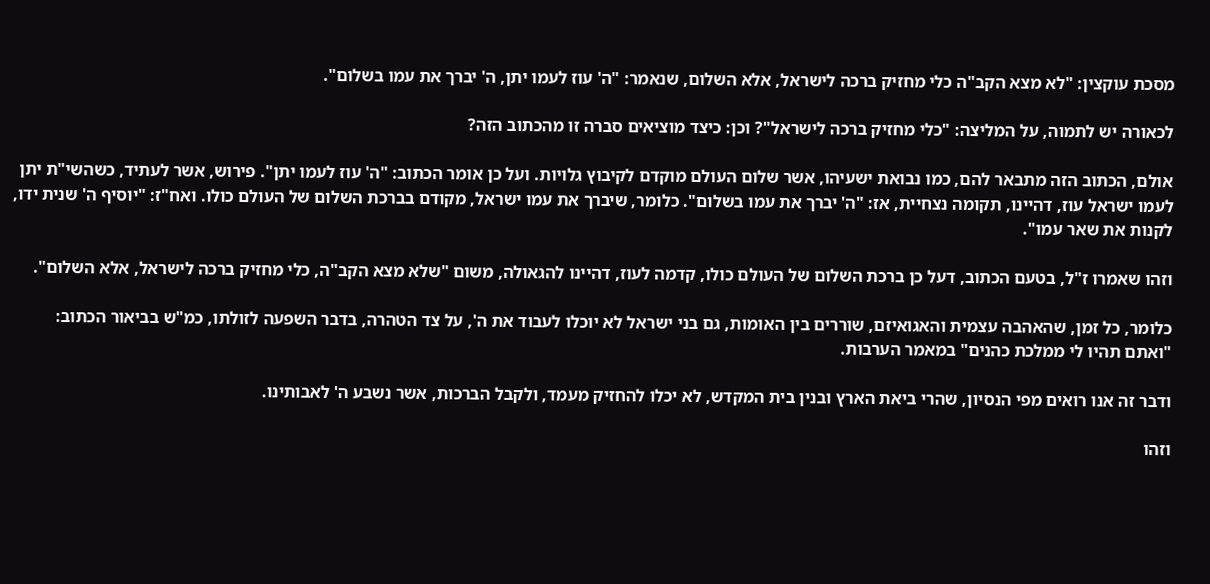מסכת עוקצין: "לא מצא הקב"ה כלי מחזיק ברכה לישראל, אלא השלום, שנאמר: "ה' עוז לעמו יתן, ה' יברך את עמו בשלום".

לכאורה יש לתמוה, על המליצה: "כלי מחזיק ברכה לישראל"? וכן: כיצד מוציאים סברה זו מהכתוב הזה?

אולם, הכתוב הזה מתבאר להם, כמו נבואת ישעיהו, אשר שלום העולם מוקדם לקיבוץ גלויות. ועל כן אומר הכתוב: "ה' עוז לעמו יתן". פירוש, אשר לעתיד, כשהשי"ת יתן לעמו ישראל עוז, דהיינו, תקומה נצחיית, אז: "ה' יברך את עמו בשלום". כלומר, שיברך את עמו ישראל, מקודם בברכת השלום של העולם כולו. ואח"ז: "יוסיף ה' שנית ידו, לקנות את שאר עמו".

וזהו שאמרו ז"ל, בטעם הכתוב, דעל כן ברכת השלום של העולם כולו, קדמה לעוז, דהיינו להגאולה, משום "שלא מצא הקב"ה, כלי מחזיק ברכה לישראל, אלא השלום".

כלומר, כל זמן, שהאהבה עצמית והאגואיזם, שוררים בין האומות, גם בני ישראל לא יוכלו לעבוד את ה', על צד הטהרה, בדבר השפעה לזולתו, כמ"ש בביאור הכתוב: "ואתם תהיו לי ממלכת כהנים" במאמר הערבות.

ודבר זה אנו רואים מפי הנסיון, שהרי ביאת הארץ ובנין בית המקדש, לא יכלו להחזיק מעמד, ולקבל הברכות, אשר נשבע ה' לאבותינו.

וזהו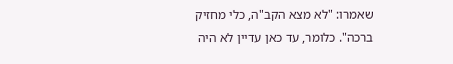שאמרו: "לא מצא הקב"ה, כלי מחזיק ברכה". כלומר, עד כאן עדיין לא היה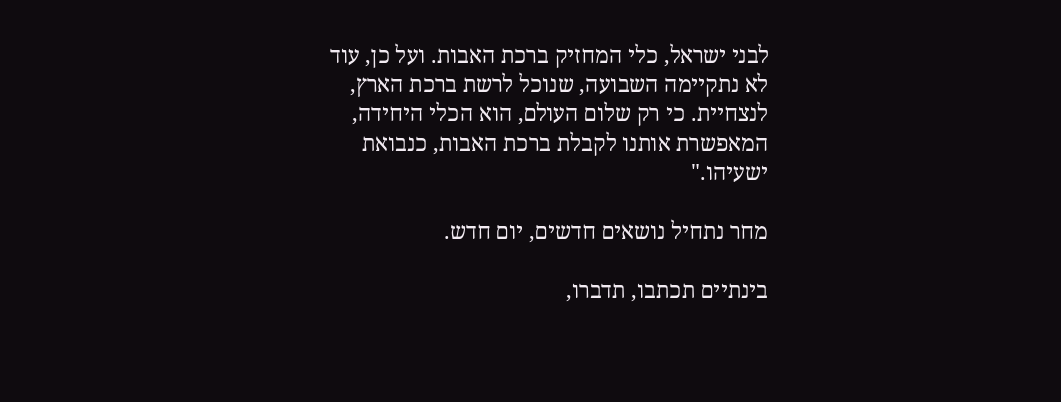לבני ישראל, כלי המחזיק ברכת האבות. ועל כן, עוד לא נתקיימה השבועה, שנוכל לרשת ברכת הארץ, לנצחיית. כי רק שלום העולם, הוא הכלי היחידה, המאפשרת אותנו לקבלת ברכת האבות, כנבואת ישעיהו."

מחר נתחיל נושאים חדשים, יום חדש.

בינתיים תכתבו, תדברו,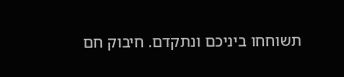תשוחחו ביניכם ונתקדם. חיבוק חם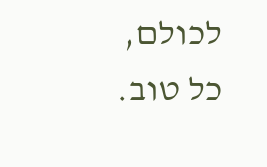לכולם, כל טוב.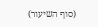(סוף השיעור)